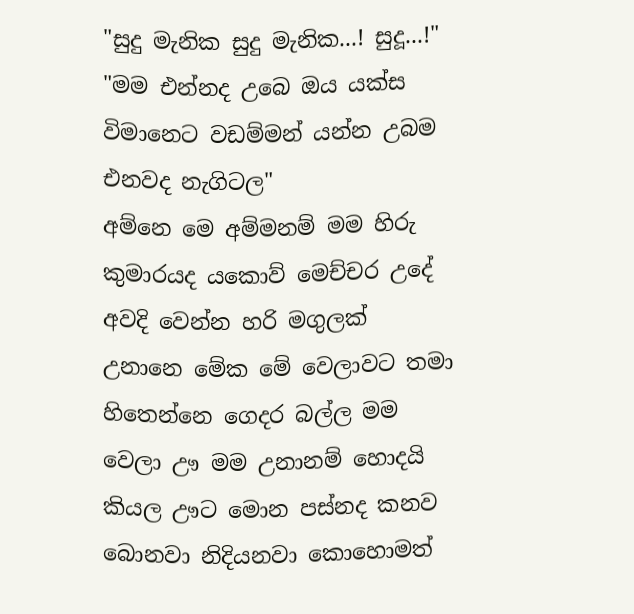"සුදු මැනික සුදු මැනික...! සුදූ...!"
"මම එන්නද උබෙ ඔය යක්ස විමානෙට වඩම්මන් යන්න උබම එනවද නැගිටල"
අම්නෙ මෙ අම්මනම් මම හිරු කුමාරයද යකොව් මෙච්චර උදේ අවදි වෙන්න හරි මගුලක් උනානෙ මේක මේ වෙලාවට තමා හිතෙන්නෙ ගෙදර බල්ල මම වෙලා ඌ මම උනානම් හොදයි කියල ඌට මොන පස්නද කනව බොනවා නිදියනවා කොහොමත්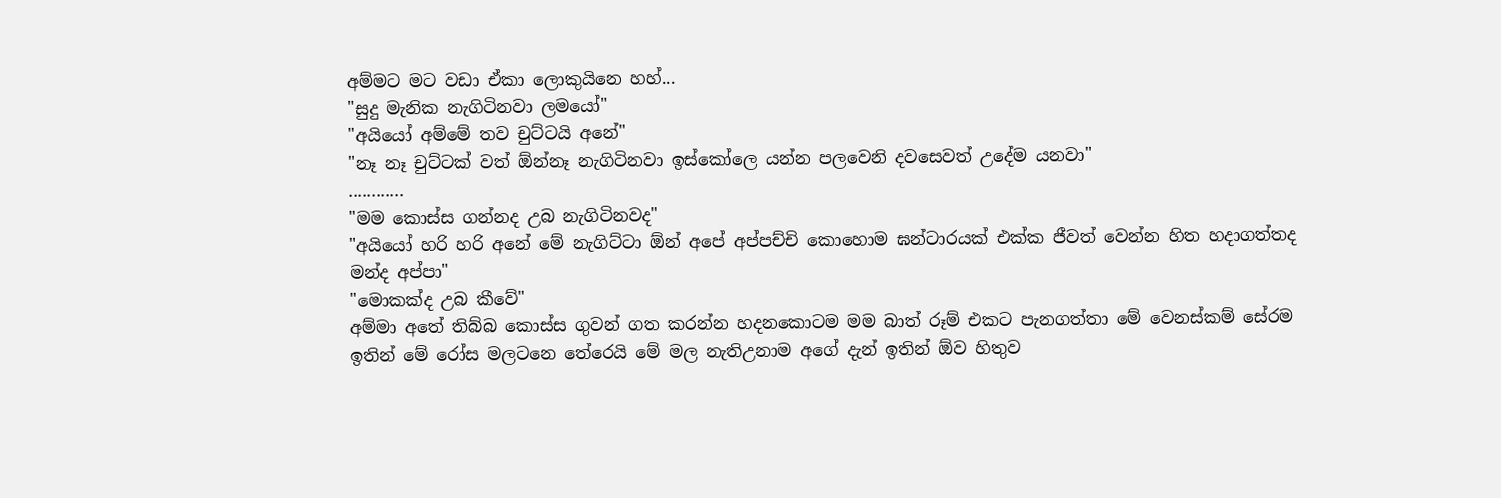අම්මට මට වඩා ඒකා ලොකුයිනෙ හහ්...
"සුදු මැනික නැගිටිනවා ලමයෝ"
"අයියෝ අම්මේ තව චුට්ටයි අනේ"
"නෑ නෑ චුට්ටක් වත් ඕන්නෑ නැගිටිනවා ඉස්කෝලෙ යන්න පලවෙනි දවසෙවත් උදේම යනවා"
............
"මම කොස්ස ගන්නද උබ නැගිටිනවද"
"අයියෝ හරි හරි අනේ මේ නැගිට්ටා ඕන් අපේ අප්පච්චි කොහොම ඝන්ටාරයක් එක්ක ජීවත් වෙන්න හිත හදාගත්තද මන්ද අප්පා"
"මොකක්ද උබ කීවේ"
අම්මා අතේ තිබ්බ කොස්ස ගුවන් ගත කරන්න හදනකොටම මම බාත් රූම් එකට පැනගත්තා මේ වෙනස්කම් සේරම ඉතින් මේ රෝස මලටනෙ තේරෙයි මේ මල නැතිඋනාම අගේ දැන් ඉතින් ඕව හිතුව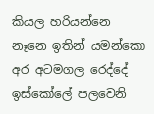කියල හරියන්නෙ නෑනෙ ඉතින් යමන්කො අර අටමගල රෙද්දේ ඉස්කෝලේ පලවෙනි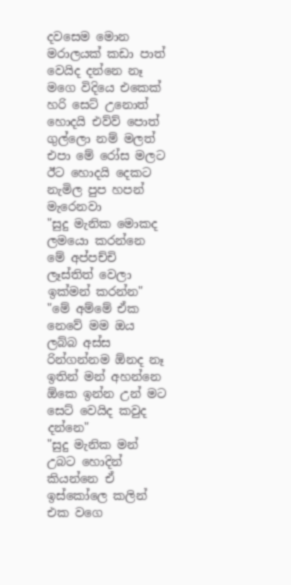දවසෙම මොන මරාලයක් කඩා පාත් වෙයිද දන්නෙ නෑ මගෙ විදියෙ එකෙක් හරි සෙට් උනොත් හොදයි එව්ව් පොත් ගුල්ලො නම් මලත් එපා මේ රෝස මලට ඊට හොදයි දෙකට නැමිල පුප හපන් මැරෙනවා
"සුදු මැනික මොකද ලමයො කරන්නෙ මේ අප්පච්චි ලෑස්තිත් වෙලා ඉක්මන් කරන්න"
"මේ අම්මේ ඒක නෙවේ මම ඔය ලබ්බ අස්ස රින්ගන්නම ඕනද නෑ ඉතින් මන් අහන්නෙ ඕකෙ ඉන්න උන් මට සෙට් වෙයිද කවුද දන්නෙ"
"සුදු මැනික මන් උබට හොදින් කියන්නෙ ඒ ඉස්කෝලෙ කලින් එක වගෙ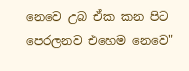නෙවෙ උබ ඒක කන පිට පෙරලනව එහෙම නෙවෙ"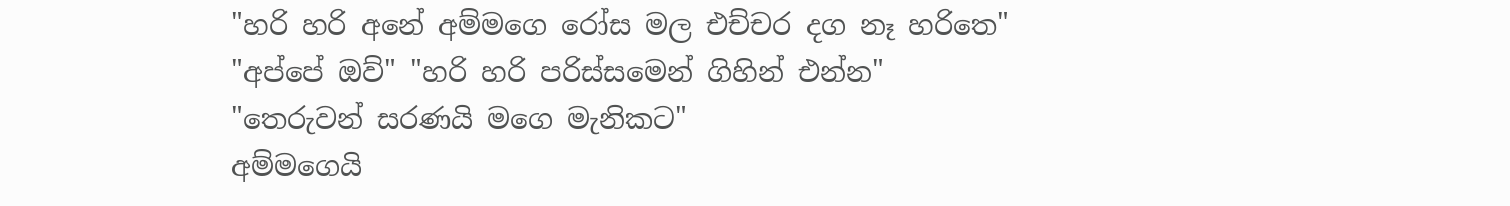"හරි හරි අනේ අම්මගෙ රෝස මල එච්චර දග නෑ හරිතෙ"
"අප්පේ ඔව්" "හරි හරි පරිස්සමෙන් ගිහින් එන්න"
"තෙරුවන් සරණයි මගෙ මැනිකට"
අම්මගෙයි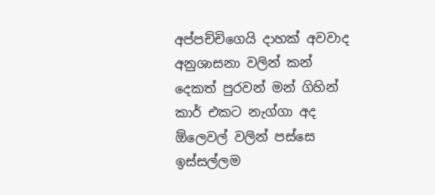අප්පච්චිගෙයි දාහක් අවවාද අනුශාසනා වලින් කන් දෙකත් පුරවන් මන් ගිහින් කාර් එකට නැග්ගා අද ඕලෙවල් වලින් පස්සෙ ඉස්සල්ලම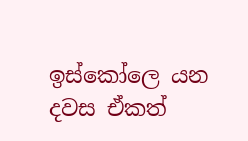ඉස්කෝලෙ යන දවස ඒකත්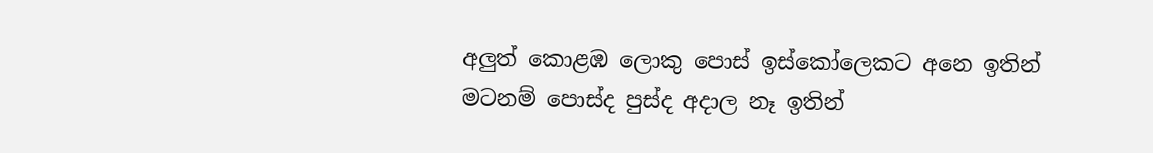අලුත් කොළඹ ලොකු පොස් ඉස්කෝලෙකට අනෙ ඉතින් මටනම් පොස්ද පුස්ද අදාල නෑ ඉතින්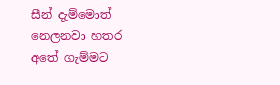සීන් දැම්මොත් නෙලනවා හතර අතේ ගැම්මට